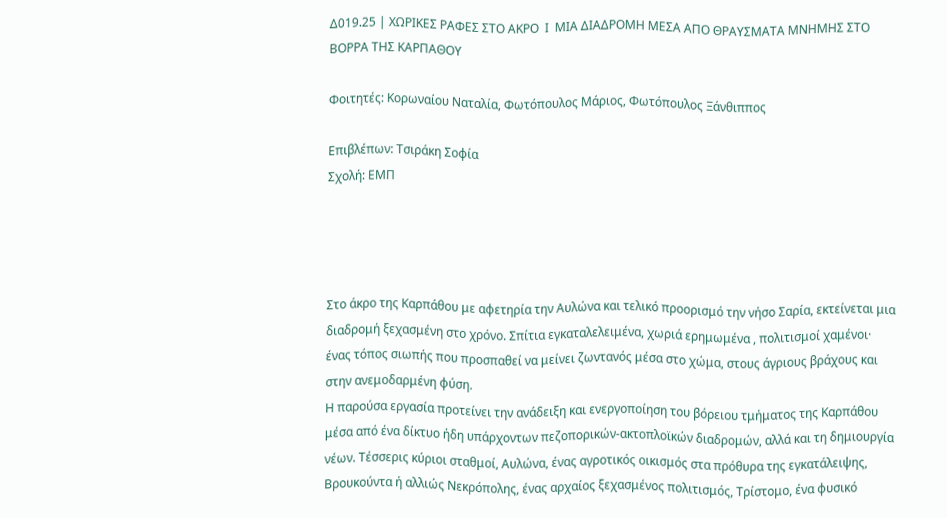Δ019.25 | ΧΩΡΙΚΕΣ ΡΑΦΕΣ ΣΤΟ ΑΚΡΟ  Ι  ΜΙΑ ΔΙΑΔΡΟΜΗ ΜΕΣΑ ΑΠΟ ΘΡΑΥΣΜΑΤΑ ΜΝΗΜΗΣ ΣΤΟ ΒΟΡΡΑ ΤΗΣ ΚΑΡΠΑΘΟΥ

Φοιτητές: Κορωναίου Ναταλία, Φωτόπουλος Μάριος, Φωτόπουλος Ξάνθιππος

Επιβλέπων: Τσιράκη Σοφία
Σχολή: ΕΜΠ




Στο άκρο της Καρπάθου με αφετηρία την Αυλώνα και τελικό προορισμό την νήσο Σαρία, εκτείνεται μια διαδρομή ξεχασμένη στο χρόνο. Σπίτια εγκαταλελειμένα, χωριά ερημωμένα , πολιτισμοί χαμένοι· ένας τόπος σιωπής που προσπαθεί να μείνει ζωντανός μέσα στο χώμα, στους άγριους βράχους και στην ανεμοδαρμένη φύση.
Η παρούσα εργασία προτείνει την ανάδειξη και ενεργοποίηση του βόρειου τμήματος της Καρπάθου μέσα από ένα δίκτυο ήδη υπάρχοντων πεζοπορικών-ακτοπλοϊκών διαδρομών, αλλά και τη δημιουργία νέων. Τέσσερις κύριοι σταθμοί, Αυλώνα, ένας αγροτικός οικισμός στα πρόθυρα της εγκατάλειψης, Βρουκούντα ή αλλιώς Νεκρόπολης, ένας αρχαίος ξεχασμένος πολιτισμός, Τρίστομο, ένα φυσικό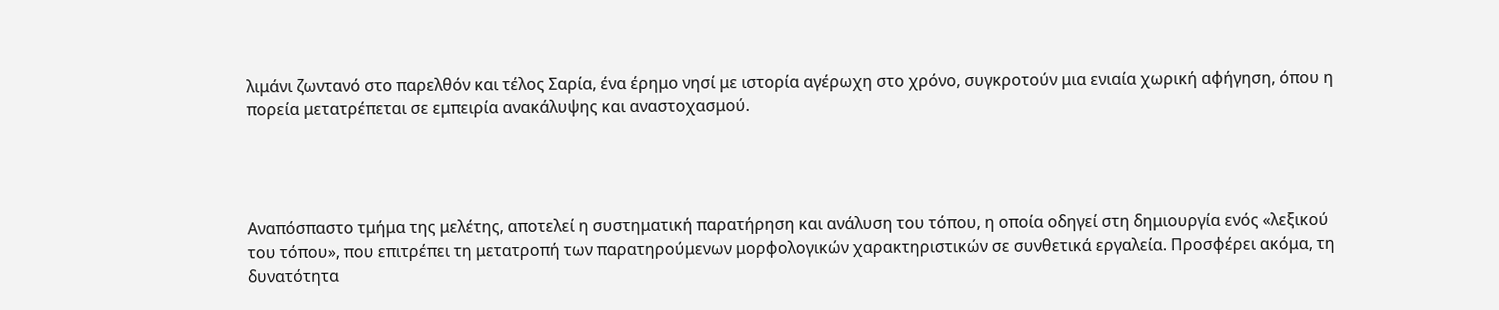λιμάνι ζωντανό στο παρελθόν και τέλος Σαρία, ένα έρημο νησί με ιστορία αγέρωχη στο χρόνο, συγκροτούν μια ενιαία χωρική αφήγηση, όπου η πορεία μετατρέπεται σε εμπειρία ανακάλυψης και αναστοχασμού.




Αναπόσπαστο τμήμα της μελέτης, αποτελεί η συστηματική παρατήρηση και ανάλυση του τόπου, η οποία οδηγεί στη δημιουργία ενός «λεξικού του τόπου», που επιτρέπει τη μετατροπή των παρατηρούμενων μορφολογικών χαρακτηριστικών σε συνθετικά εργαλεία. Προσφέρει ακόμα, τη δυνατότητα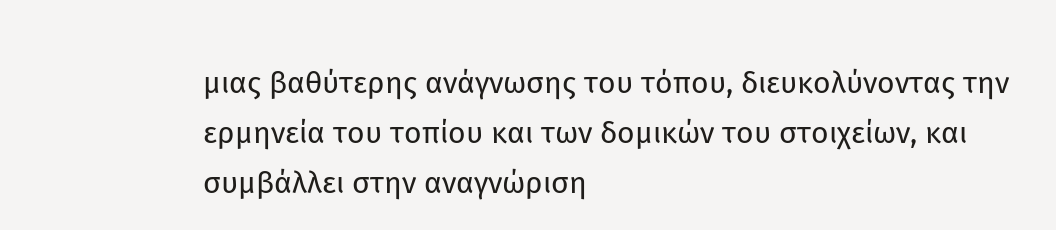μιας βαθύτερης ανάγνωσης του τόπου, διευκολύνοντας την ερμηνεία του τοπίου και των δομικών του στοιχείων, και συμβάλλει στην αναγνώριση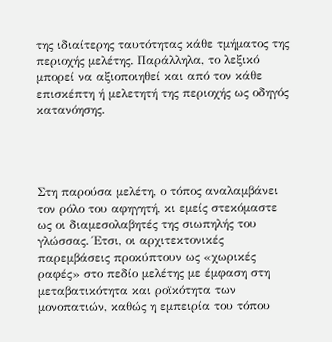της ιδιαίτερης ταυτότητας κάθε τμήματος της περιοχής μελέτης. Παράλληλα, το λεξικό μπορεί να αξιοποιηθεί και από τον κάθε επισκέπτη ή μελετητή της περιοχής ως οδηγός κατανόησης.




Στη παρούσα μελέτη, ο τόπος αναλαμβάνει τον ρόλο του αφηγητή, κι εμείς στεκόμαστε ως οι διαμεσολαβητές της σιωπηλής του γλώσσας. Έτσι, οι αρχιτεκτονικές παρεμβάσεις προκύπτουν ως «χωρικές ραφές» στο πεδίο μελέτης με έμφαση στη μεταβατικότητα και ροϊκότητα των μονοπατιών, καθώς η εμπειρία του τόπου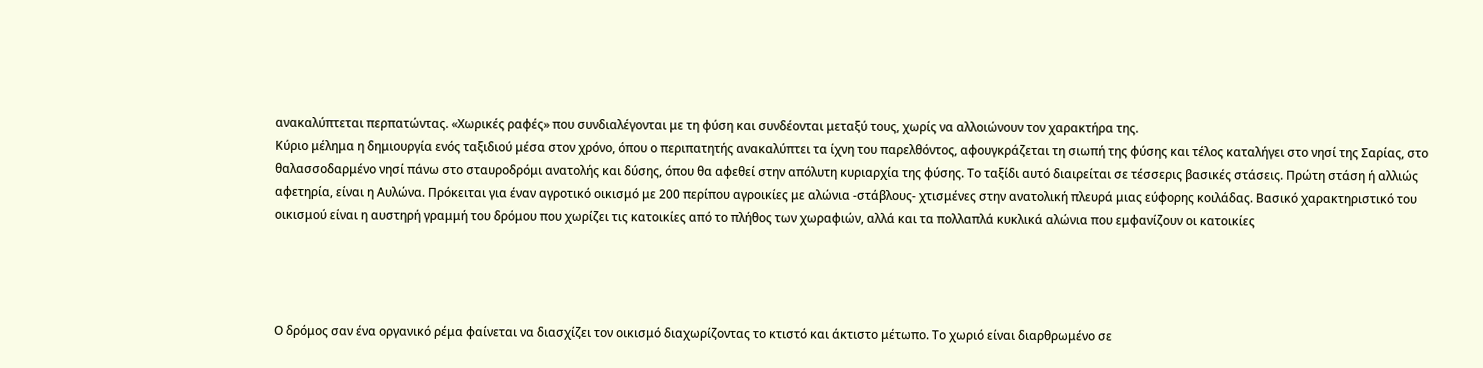ανακαλύπτεται περπατώντας. «Χωρικές ραφές» που συνδιαλέγονται με τη φύση και συνδέονται μεταξύ τους, χωρίς να αλλοιώνουν τον χαρακτήρα της.
Κύριο μέλημα η δημιουργία ενός ταξιδιού μέσα στον χρόνο, όπου ο περιπατητής ανακαλύπτει τα ίχνη του παρελθόντος, αφουγκράζεται τη σιωπή της φύσης και τέλος καταλήγει στο νησί της Σαρίας, στο θαλασσοδαρμένο νησί πάνω στο σταυροδρόμι ανατολής και δύσης, όπου θα αφεθεί στην απόλυτη κυριαρχία της φύσης. Το ταξίδι αυτό διαιρείται σε τέσσερις βασικές στάσεις. Πρώτη στάση ή αλλιώς αφετηρία, είναι η Αυλώνα. Πρόκειται για έναν αγροτικό οικισμό με 200 περίπου αγροικίες με αλώνια -στάβλους- χτισμένες στην ανατολική πλευρά μιας εύφορης κοιλάδας. Βασικό χαρακτηριστικό του οικισμού είναι η αυστηρή γραμμή του δρόμου που χωρίζει τις κατοικίες από το πλήθος των χωραφιών, αλλά και τα πολλαπλά κυκλικά αλώνια που εμφανίζουν οι κατοικίες




Ο δρόμος σαν ένα οργανικό ρέμα φαίνεται να διασχίζει τον οικισμό διαχωρίζοντας το κτιστό και άκτιστο μέτωπο. Το χωριό είναι διαρθρωμένο σε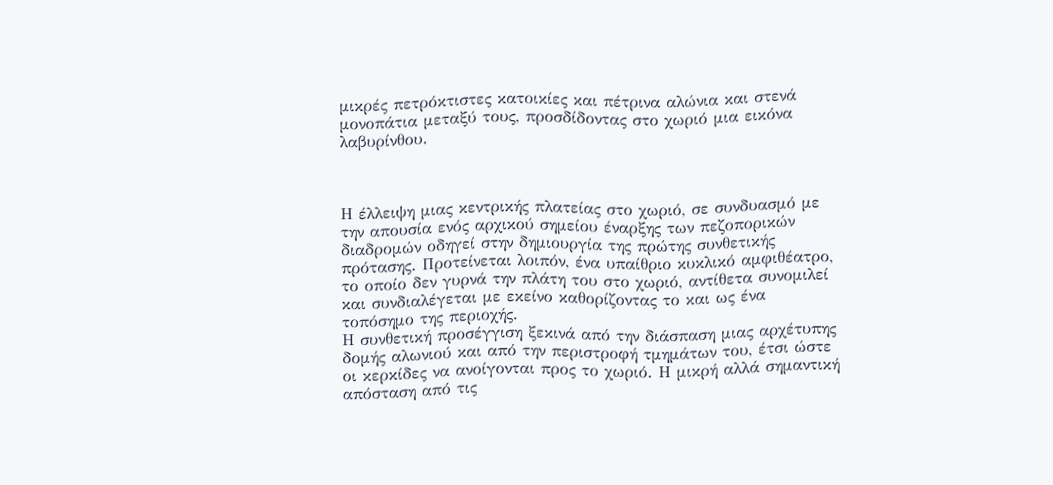μικρές πετρόκτιστες κατοικίες και πέτρινα αλώνια και στενά μονοπάτια μεταξύ τους, προσδίδοντας στο χωριό μια εικόνα λαβυρίνθου.



Η έλλειψη μιας κεντρικής πλατείας στο χωριό, σε συνδυασμό με την απουσία ενός αρχικού σημείου έναρξης των πεζοπορικών διαδρομών οδηγεί στην δημιουργία της πρώτης συνθετικής πρότασης. Προτείνεται λοιπόν, ένα υπαίθριο κυκλικό αμφιθέατρο, το οποίο δεν γυρνά την πλάτη του στο χωριό, αντίθετα συνομιλεί και συνδιαλέγεται με εκείνο καθορίζοντας το και ως ένα τοπόσημο της περιοχής.
Η συνθετική προσέγγιση ξεκινά από την διάσπαση μιας αρχέτυπης δομής αλωνιού και από την περιστροφή τμημάτων του, έτσι ώστε οι κερκίδες να ανοίγονται προς το χωριό. Η μικρή αλλά σημαντική απόσταση από τις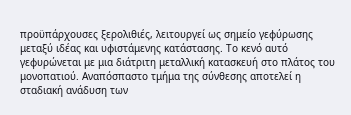προϋπάρχουσες ξερολιθιές, λειτουργεί ως σημείο γεφύρωσης μεταξύ ιδέας και υφιστάμενης κατάστασης. Το κενό αυτό γεφυρώνεται με μια διάτριτη μεταλλική κατασκευή στο πλάτος του μονοπατιού. Αναπόσπαστο τμήμα της σύνθεσης αποτελεί η σταδιακή ανάδυση των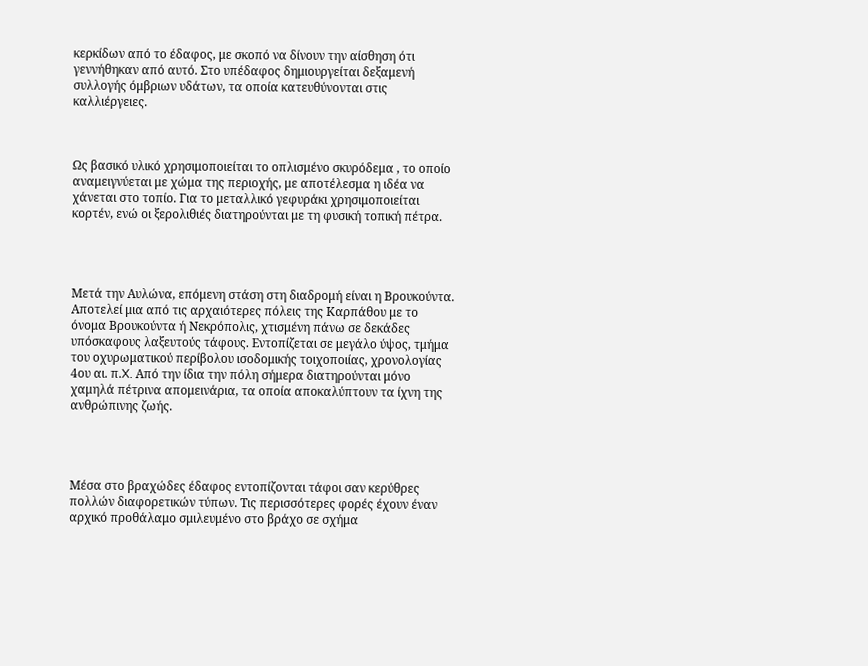κερκίδων από το έδαφος, με σκοπό να δίνουν την αίσθηση ότι γεννήθηκαν από αυτό. Στο υπέδαφος δημιουργείται δεξαμενή συλλογής όμβριων υδάτων, τα οποία κατευθύνονται στις καλλιέργειες.



Ως βασικό υλικό χρησιμοποιείται το οπλισμένο σκυρόδεμα , το οποίο αναμειγνύεται με χώμα της περιοχής, με αποτέλεσμα η ιδέα να χάνεται στο τοπίο. Για το μεταλλικό γεφυράκι χρησιμοποιείται κορτέν, ενώ οι ξερολιθιές διατηρούνται με τη φυσική τοπική πέτρα.




Μετά την Αυλώνα, επόμενη στάση στη διαδρομή είναι η Βρουκούντα. Αποτελεί μια από τις αρχαιότερες πόλεις της Καρπάθου με το όνομα Βρουκούντα ή Νεκρόπολις, χτισμένη πάνω σε δεκάδες υπόσκαφους λαξευτούς τάφους. Εντοπίζεται σε μεγάλο ύψος, τμήμα του οχυρωματικού περίβολου ισοδομικής τοιχοποιίας, χρονολογίας 4ου αι. π.X. Από την ίδια την πόλη σήμερα διατηρούνται μόνο χαμηλά πέτρινα απομεινάρια, τα οποία αποκαλύπτουν τα ίχνη της ανθρώπινης ζωής.




Μέσα στο βραχώδες έδαφος εντοπίζονται τάφοι σαν κερύθρες πολλών διαφορετικών τύπων. Τις περισσότερες φορές έχουν έναν αρχικό προθάλαμο σμιλευμένο στο βράχο σε σχήμα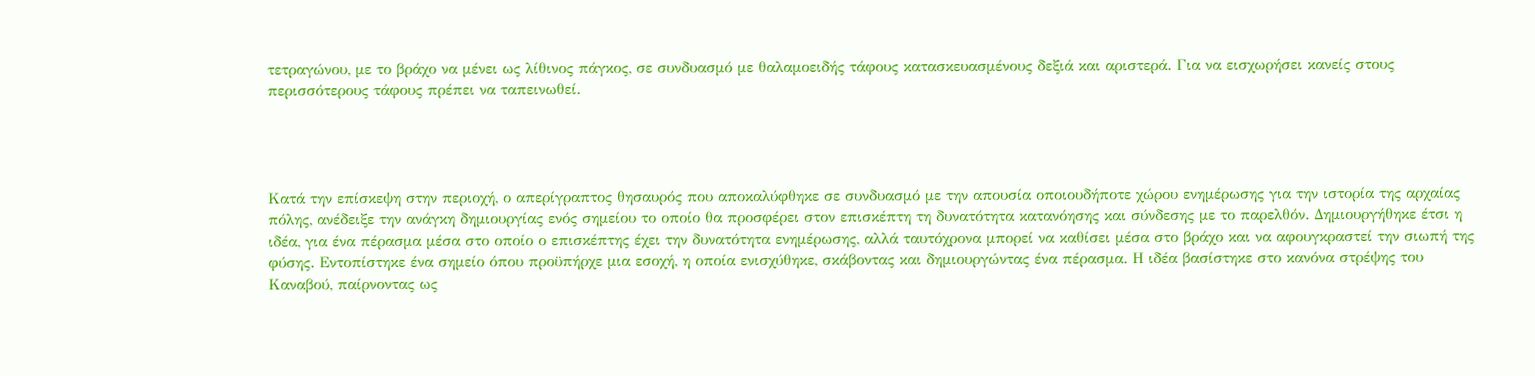τετραγώνου, με το βράχο να μένει ως λίθινος πάγκος, σε συνδυασμό με θαλαμοειδής τάφους κατασκευασμένους δεξιά και αριστερά. Για να εισχωρήσει κανείς στους περισσότερους τάφους πρέπει να ταπεινωθεί.




Κατά την επίσκεψη στην περιοχή, ο απερίγραπτος θησαυρός που αποκαλύφθηκε σε συνδυασμό με την απουσία οποιουδήποτε χώρου ενημέρωσης για την ιστορία της αρχαίας πόλης, ανέδειξε την ανάγκη δημιουργίας ενός σημείου το οποίο θα προσφέρει στον επισκέπτη τη δυνατότητα κατανόησης και σύνδεσης με το παρελθόν. Δημιουργήθηκε έτσι η ιδέα, για ένα πέρασμα μέσα στο οποίο ο επισκέπτης έχει την δυνατότητα ενημέρωσης, αλλά ταυτόχρονα μπορεί να καθίσει μέσα στο βράχο και να αφουγκραστεί την σιωπή της φύσης. Εντοπίστηκε ένα σημείο όπου προϋπήρχε μια εσοχή, η οποία ενισχύθηκε, σκάβοντας και δημιουργώντας ένα πέρασμα. Η ιδέα βασίστηκε στο κανόνα στρέψης του Καναβού, παίρνοντας ως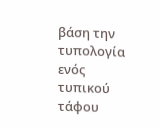βάση την τυπολογία ενός τυπικού τάφου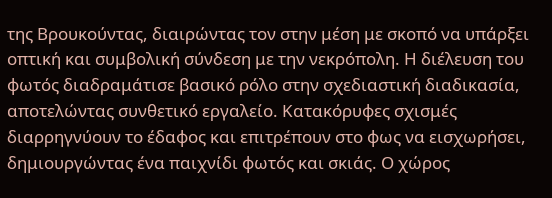της Βρουκούντας, διαιρώντας τον στην μέση με σκοπό να υπάρξει οπτική και συμβολική σύνδεση με την νεκρόπολη. Η διέλευση του φωτός διαδραμάτισε βασικό ρόλο στην σχεδιαστική διαδικασία, αποτελώντας συνθετικό εργαλείο. Κατακόρυφες σχισμές διαρρηγνύουν το έδαφος και επιτρέπουν στο φως να εισχωρήσει, δημιουργώντας ένα παιχνίδι φωτός και σκιάς. Ο χώρος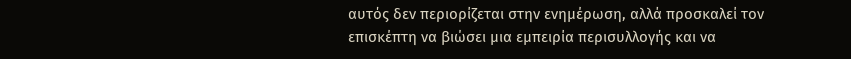αυτός δεν περιορίζεται στην ενημέρωση, αλλά προσκαλεί τον επισκέπτη να βιώσει μια εμπειρία περισυλλογής και να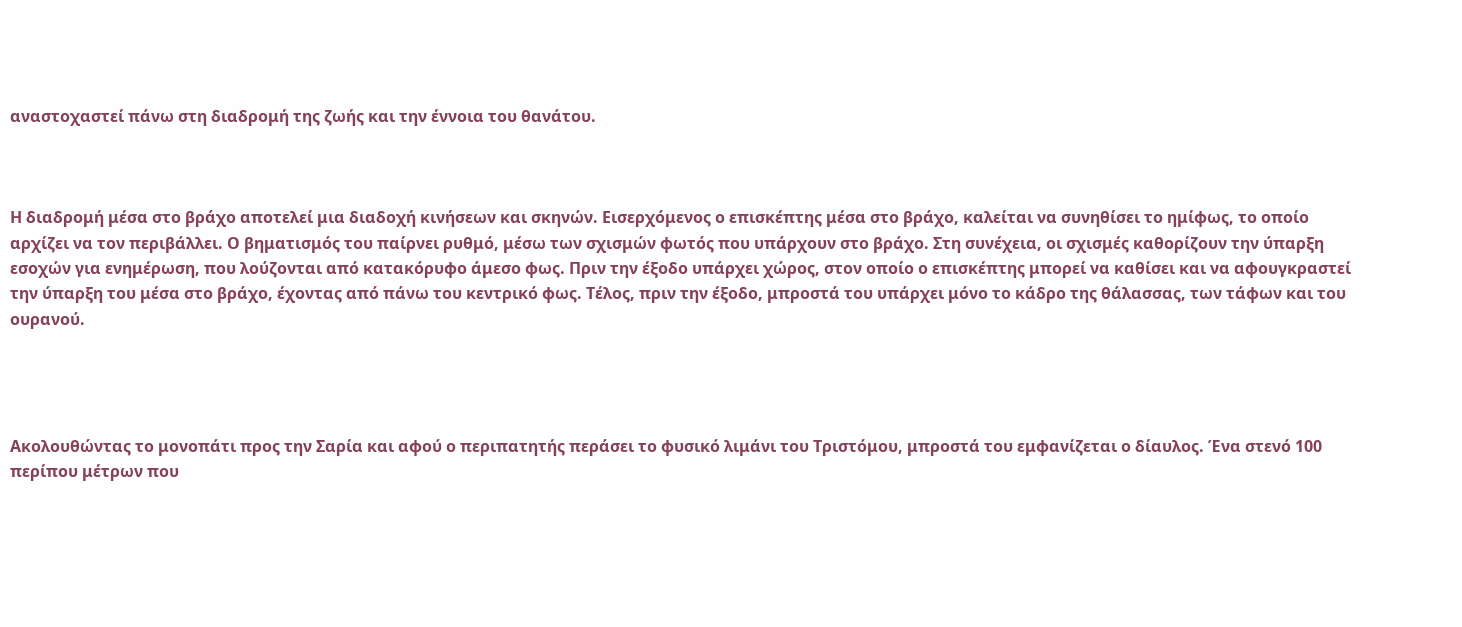αναστοχαστεί πάνω στη διαδρομή της ζωής και την έννοια του θανάτου.



Η διαδρομή μέσα στο βράχο αποτελεί μια διαδοχή κινήσεων και σκηνών. Εισερχόμενος ο επισκέπτης μέσα στο βράχο, καλείται να συνηθίσει το ημίφως, το οποίο αρχίζει να τον περιβάλλει. Ο βηματισμός του παίρνει ρυθμό, μέσω των σχισμών φωτός που υπάρχουν στο βράχο. Στη συνέχεια, οι σχισμές καθορίζουν την ύπαρξη εσοχών για ενημέρωση, που λούζονται από κατακόρυφο άμεσο φως. Πριν την έξοδο υπάρχει χώρος, στον οποίο ο επισκέπτης μπορεί να καθίσει και να αφουγκραστεί την ύπαρξη του μέσα στο βράχο, έχοντας από πάνω του κεντρικό φως. Τέλος, πριν την έξοδο, μπροστά του υπάρχει μόνο το κάδρο της θάλασσας, των τάφων και του ουρανού.




Ακολουθώντας το μονοπάτι προς την Σαρία και αφού ο περιπατητής περάσει το φυσικό λιμάνι του Τριστόμου, μπροστά του εμφανίζεται ο δίαυλος. Ένα στενό 100 περίπου μέτρων που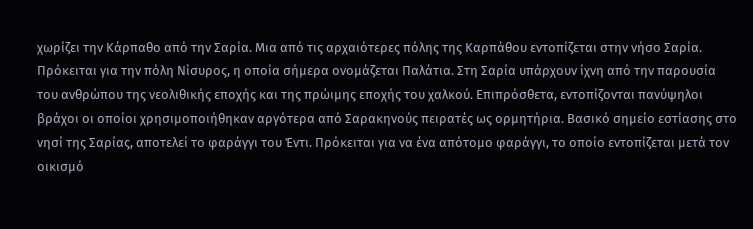χωρίζει την Κάρπαθο από την Σαρία. Μια από τις αρχαιότερες πόλης της Καρπάθου εντοπίζεται στην νήσο Σαρία. Πρόκειται για την πόλη Νίσυρος, η οποία σήμερα ονομάζεται Παλάτια. Στη Σαρία υπάρχουν ίχνη από την παρουσία του ανθρώπου της νεολιθικής εποχής και της πρώιμης εποχής του χαλκού. Επιπρόσθετα, εντοπίζονται πανύψηλοι βράχοι οι οποίοι χρησιμοποιήθηκαν αργότερα από Σαρακηνούς πειρατές ως ορμητήρια. Βασικό σημείο εστίασης στο νησί της Σαρίας, αποτελεί το φαράγγι του Έντι. Πρόκειται για να ένα απότομο φαράγγι, το οποίο εντοπίζεται μετά τον οικισμό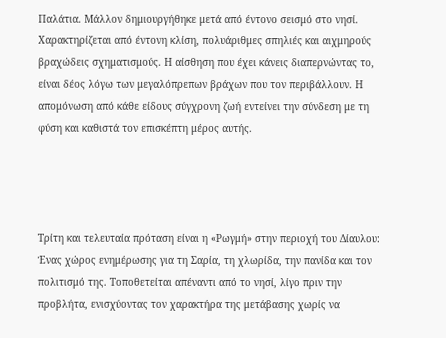Παλάτια. Μάλλον δημιουργήθηκε μετά από έντονο σεισμό στο νησί. Χαρακτηρίζεται από έντονη κλίση, πολυάριθμες σπηλιές και αιχμηρούς βραχώδεις σχηματισμούς. Η αίσθηση που έχει κάνεις διαπερνώντας το, είναι δέος λόγω των μεγαλόπρεπων βράχων που τον περιβάλλουν. Η απομόνωση από κάθε είδους σύγχρονη ζωή εντείνει την σύνδεση με τη φύση και καθιστά τον επισκέπτη μέρος αυτής.




Τρίτη και τελευταία πρόταση είναι η «Ρωγμή» στην περιοχή του Δίαυλου: Ένας χώρος ενημέρωσης για τη Σαρία, τη χλωρίδα, την πανίδα και τον πολιτισμό της. Τοποθετείται απέναντι από το νησί, λίγο πριν την προβλήτα, ενισχύοντας τον χαρακτήρα της μετάβασης χωρίς να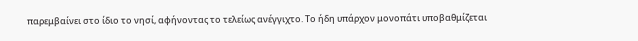παρεμβαίνει στο ίδιο το νησί, αφήνοντας το τελείως ανέγγιχτο. Το ήδη υπάρχον μονοπάτι υποβαθμίζεται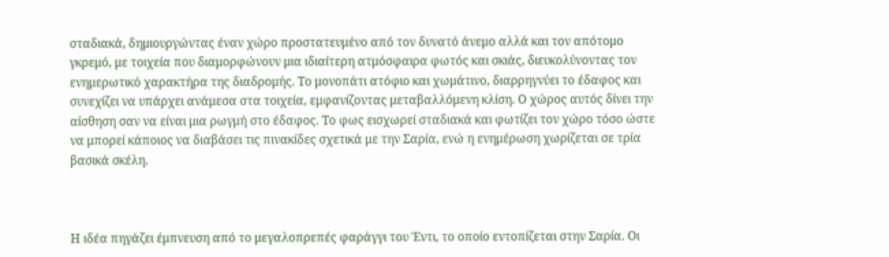σταδιακά, δημιουργώντας έναν χώρο προστατευμένο από τον δυνατό άνεμο αλλά και τον απότομο γκρεμό, με τοιχεία που διαμορφώνουν μια ιδιαίτερη ατμόσφαιρα φωτός και σκιάς, διευκολύνοντας τον ενημερωτικό χαρακτήρα της διαδρομής. Το μονοπάτι ατόφιο και χωμάτινο, διαρρηγνύει το έδαφος και συνεχίζει να υπάρχει ανάμεσα στα τοιχεία, εμφανίζοντας μεταβαλλόμενη κλίση. Ο χώρος αυτός δίνει την αίσθηση σαν να είναι μια ρωγμή στο έδαφος. Το φως εισχωρεί σταδιακά και φωτίζει τον χώρο τόσο ώστε να μπορεί κάποιος να διαβάσει τις πινακίδες σχετικά με την Σαρία, ενώ η ενημέρωση χωρίζεται σε τρία βασικά σκέλη.



Η ιδέα πηγάζει έμπνευση από το μεγαλοπρεπές φαράγγι του Έντι, το οποίο εντοπίζεται στην Σαρία. Οι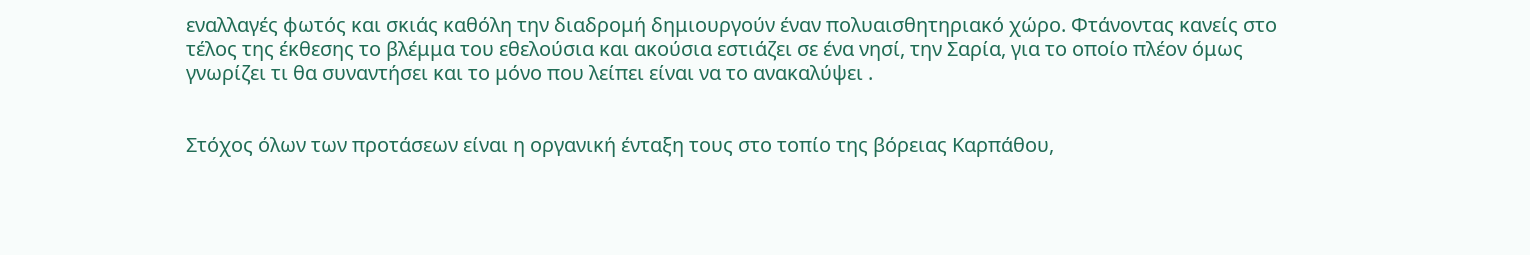εναλλαγές φωτός και σκιάς καθόλη την διαδρομή δημιουργούν έναν πολυαισθητηριακό χώρο. Φτάνοντας κανείς στο τέλος της έκθεσης το βλέμμα του εθελούσια και ακούσια εστιάζει σε ένα νησί, την Σαρία, για το οποίο πλέον όμως γνωρίζει τι θα συναντήσει και το μόνο που λείπει είναι να το ανακαλύψει .


Στόχος όλων των προτάσεων είναι η οργανική ένταξη τους στο τοπίο της βόρειας Καρπάθου,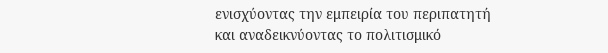ενισχύοντας την εμπειρία του περιπατητή και αναδεικνύοντας το πολιτισμικό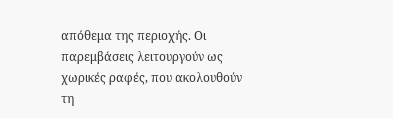απόθεμα της περιοχής. Οι παρεμβάσεις λειτουργούν ως χωρικές ραφές, που ακολουθούν τη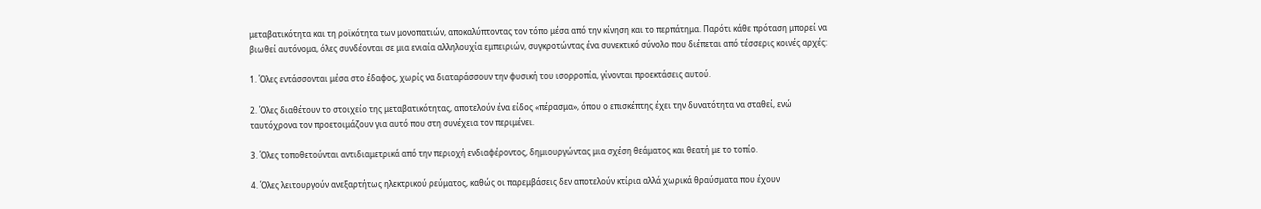μεταβατικότητα και τη ροϊκότητα των μονοπατιών, αποκαλύπτοντας τον τόπο μέσα από την κίνηση και το περπάτημα. Παρότι κάθε πρόταση μπορεί να βιωθεί αυτόνομα, όλες συνδέονται σε μια ενιαία αλληλουχία εμπειριών, συγκροτώντας ένα συνεκτικό σύνολο που διέπεται από τέσσερις κοινές αρχές:

1. Όλες εντάσσονται μέσα στο έδαφος, χωρίς να διαταράσσουν την φυσική του ισορροπία, γίνονται προεκτάσεις αυτού.

2. Όλες διαθέτουν το στοιχείο της μεταβατικότητας, αποτελούν ένα είδος «πέρασμα», όπου ο επισκέπτης έχει την δυνατότητα να σταθεί, ενώ ταυτόχρονα τον προετοιμάζουν για αυτό που στη συνέχεια τον περιμένει.

3. Όλες τοποθετούνται αντιδιαμετρικά από την περιοχή ενδιαφέροντος, δημιουργώντας μια σχέση θεάματος και θεατή με το τοπίο.

4. Όλες λειτουργούν ανεξαρτήτως ηλεκτρικού ρεύματος, καθώς οι παρεμβάσεις δεν αποτελούν κτίρια αλλά χωρικά θραύσματα που έχουν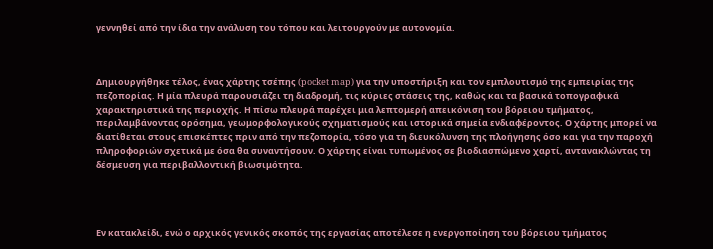γεννηθεί από την ίδια την ανάλυση του τόπου και λειτουργούν με αυτονομία.



Δημιουργήθηκε τέλος, ένας χάρτης τσέπης (pocket map) για την υποστήριξη και τον εμπλουτισμό της εμπειρίας της πεζοπορίας. Η μία πλευρά παρουσιάζει τη διαδρομή, τις κύριες στάσεις της, καθώς και τα βασικά τοπογραφικά χαρακτηριστικά της περιοχής. Η πίσω πλευρά παρέχει μια λεπτομερή απεικόνιση του βόρειου τμήματος, περιλαμβάνοντας ορόσημα, γεωμορφολογικούς σχηματισμούς και ιστορικά σημεία ενδιαφέροντος. Ο χάρτης μπορεί να διατίθεται στους επισκέπτες πριν από την πεζοπορία, τόσο για τη διευκόλυνση της πλοήγησης όσο και για την παροχή πληροφοριών σχετικά με όσα θα συναντήσουν. Ο χάρτης είναι τυπωμένος σε βιοδιασπώμενο χαρτί, αντανακλώντας τη δέσμευση για περιβαλλοντική βιωσιμότητα.




Εν κατακλείδι, ενώ ο αρχικός γενικός σκοπός της εργασίας αποτέλεσε η ενεργοποίηση του βόρειου τμήματος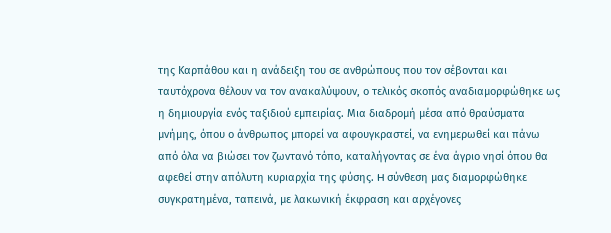της Καρπάθου και η ανάδειξη του σε ανθρώπους που τον σέβονται και ταυτόχρονα θέλουν να τον ανακαλύψουν, ο τελικός σκοπός αναδιαμορφώθηκε ως η δημιουργία ενός ταξιδιού εμπειρίας. Μια διαδρομή μέσα από θραύσματα μνήμης, όπου ο άνθρωπος μπορεί να αφουγκραστεί, να ενημερωθεί και πάνω από όλα να βιώσει τον ζωντανό τόπο, καταλήγοντας σε ένα άγριο νησί όπoυ θα αφεθεί στην απόλυτη κυριαρχία της φύσης. H σύνθεση μας διαμορφώθηκε συγκρατημένα, ταπεινά, με λακωνική έκφραση και αρχέγονες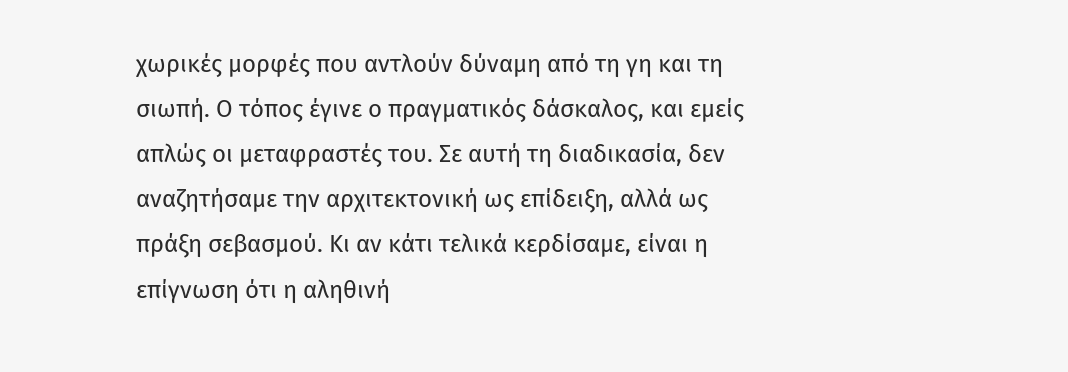χωρικές μορφές που αντλούν δύναμη από τη γη και τη σιωπή. Ο τόπος έγινε ο πραγματικός δάσκαλος, και εμείς απλώς οι μεταφραστές του. Σε αυτή τη διαδικασία, δεν αναζητήσαμε την αρχιτεκτονική ως επίδειξη, αλλά ως πράξη σεβασμού. Κι αν κάτι τελικά κερδίσαμε, είναι η επίγνωση ότι η αληθινή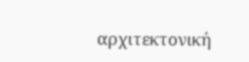αρχιτεκτονική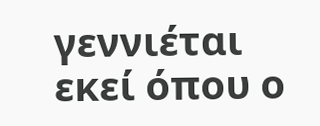γεννιέται εκεί όπου ο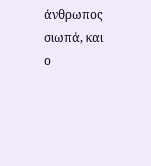άνθρωπος σιωπά, και ο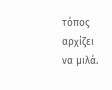τόπος αρχίζει να μιλά.